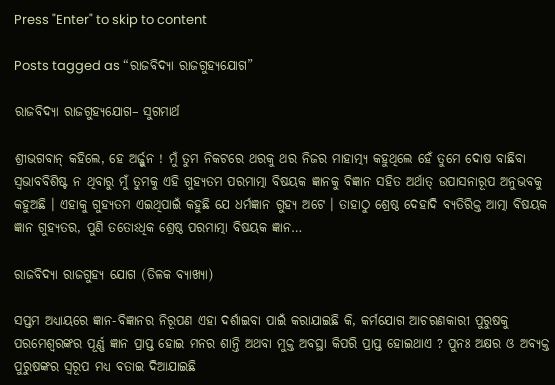Press "Enter" to skip to content

Posts tagged as “ରାଜବିଦ୍ୟା ରାଜଗୁହ୍ୟଯୋଗ”

ରାଜବିଦ୍ୟା ରାଜଗୁହ୍ୟଯୋଗ– ସୁଗମାର୍ଥ

ଶ୍ରୀଭଗବାନ୍ କହିଲେ, ହେ ଅର୍ଜ୍ଜୁନ ! ମୁଁ ତୁମ ନିକଟରେ ଥରକୁ ଥର ନିଜର ମାହାତ୍ମ୍ୟ କହୁଥିଲେ ହେଁ ତୁମେ ଦୋଷ ବାଛିବା ସ୍ୱଭାବବିଶିଷ୍ଟ ନ ଥିବାରୁ ମୁଁ ତୁମକୁ ଏହି ଗୁହ୍ୟତମ ପରମାତ୍ମା ବିଷୟକ ଜ୍ଞାନକୁ ବିଜ୍ଞାନ ସହିତ ଅର୍ଥାତ୍ ଉପାସନାରୂପ ଅନୁଭବକୁ କହୁଅଛି । ଏହାକୁ ଗୁହ୍ୟତମ ଏଇଥିପାଇଁ କହୁଛି ଯେ ଧର୍ମଜ୍ଞାନ ଗୁହ୍ୟ ଅଟେ । ତାହାଠୁ ଶ୍ରେଷ୍ଠ ଦେହାଦି ବ୍ୟତିରିକ୍ତ ଆତ୍ମା ବିଷୟକ ଜ୍ଞାନ ଗୁହ୍ୟତର, ପୁଣି ତତୋଽଧିକ ଶ୍ରେଷ୍ଠ ପରମାତ୍ମା ବିଷୟକ ଜ୍ଞାନ…

ରାଜବିଦ୍ୟା ରାଜଗୁହ୍ୟ ଯୋଗ (ତିଳକ ବ୍ୟାଖ୍ୟା)

ସପ୍ତମ ଅଧ୍ୟାୟରେ ଜ୍ଞାନ-ବିଜ୍ଞାନର ନିରୂପଣ ଏହା ଦର୍ଶାଇବା ପାଇଁ କରାଯାଇଛି କି, କର୍ମଯୋଗ ଆଚରଣକାରୀ ପୁରୁଷକୁ ପରମେଶ୍ୱରଙ୍କର ପୂର୍ଣ୍ଣ ଜ୍ଞାନ ପ୍ରାପ୍ତ ହୋଇ ମନର ଶାନ୍ତି ଅଥବା ମୁକ୍ତ ଅବସ୍ଥା କିପରି ପ୍ରାପ୍ତ ହୋଇଥାଏ ? ପୁନଃ ଅକ୍ଷର ଓ ଅବ୍ୟକ୍ତ ପୁରୁଷଙ୍କର ସ୍ୱରୂପ ମଧ୍ୟ ବତାଇ ଦିଆଯାଇଛି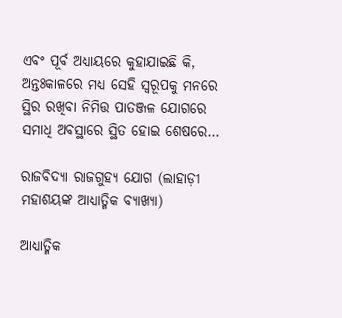ଏବଂ ପୂର୍ବ ଅଧ୍ୟାୟରେ କୁହାଯାଇଛି କି, ଅନ୍ତଃକାଳରେ ମଧ୍ୟ ସେହି ସ୍ୱରୂପକୁ ମନରେ ସ୍ଥିର ରଖିବା ନିମିତ୍ତ ପାତଞ୍ଜଳ ଯୋଗରେ ସମାଧି ଅବସ୍ଥାରେ ସ୍ଥିତ ହୋଇ ଶେଷରେ…

ରାଜବିଦ୍ୟା ରାଜଗୁହ୍ୟ ଯୋଗ (ଲାହାଡ଼ୀ ମହାଶୟଙ୍କ ଆଧ୍ୟାତ୍ମିକ ବ୍ୟାଖ୍ୟା)

ଆଧ୍ୟାତ୍ମିକ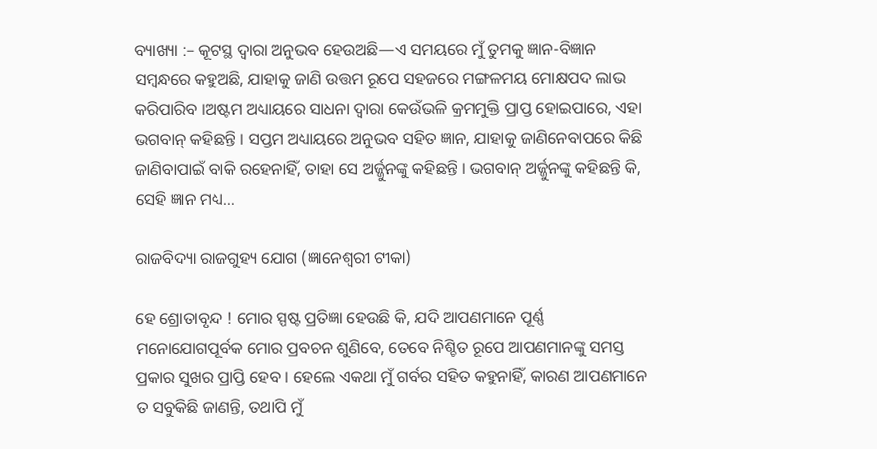ବ୍ୟାଖ୍ୟା :– କୂଟସ୍ଥ ଦ୍ୱାରା ଅନୁଭବ ହେଉଅଛି—ଏ ସମୟରେ ମୁଁ ତୁମକୁ ଜ୍ଞାନ-ବିଜ୍ଞାନ ସମ୍ବନ୍ଧରେ କହୁଅଛି, ଯାହାକୁ ଜାଣି ଉତ୍ତମ ରୂପେ ସହଜରେ ମଙ୍ଗଳମୟ ମୋକ୍ଷପଦ ଲାଭ କରିପାରିବ ।ଅଷ୍ଟମ ଅଧ୍ୟାୟରେ ସାଧନା ଦ୍ୱାରା କେଉଁଭଳି କ୍ରମମୁକ୍ତି ପ୍ରାପ୍ତ ହୋଇପାରେ, ଏହା ଭଗବାନ୍‌ କହିଛନ୍ତି । ସପ୍ତମ ଅଧ୍ୟାୟରେ ଅନୁଭବ ସହିତ ଜ୍ଞାନ, ଯାହାକୁ ଜାଣିନେବାପରେ କିଛି ଜାଣିବାପାଇଁ ବାକି ରହେନାହିଁ, ତାହା ସେ ଅର୍ଜ୍ଜୁନଙ୍କୁ କହିଛନ୍ତି । ଭଗବାନ୍‌ ଅର୍ଜ୍ଜୁନଙ୍କୁ କହିଛନ୍ତି କି, ସେହି ଜ୍ଞାନ ମଧ୍ୟ…

ରାଜବିଦ୍ୟା ରାଜଗୁହ୍ୟ ଯୋଗ (ଜ୍ଞାନେଶ୍ୱରୀ ଟୀକା)

ହେ ଶ୍ରୋତାବୃନ୍ଦ ! ମୋର ସ୍ପଷ୍ଟ ପ୍ରତିଜ୍ଞା ହେଉଛି କି, ଯଦି ଆପଣମାନେ ପୂର୍ଣ୍ଣ ମନୋଯୋଗପୂର୍ବକ ମୋର ପ୍ରବଚନ ଶୁଣିବେ, ତେବେ ନିଶ୍ଚିତ ରୂପେ ଆପଣମାନଙ୍କୁ ସମସ୍ତ ପ୍ରକାର ସୁଖର ପ୍ରାପ୍ତି ହେବ । ହେଲେ ଏକଥା ମୁଁ ଗର୍ବର ସହିତ କହୁନାହିଁ, କାରଣ ଆପଣମାନେ ତ ସବୁକିଛି ଜାଣନ୍ତି, ତଥାପି ମୁଁ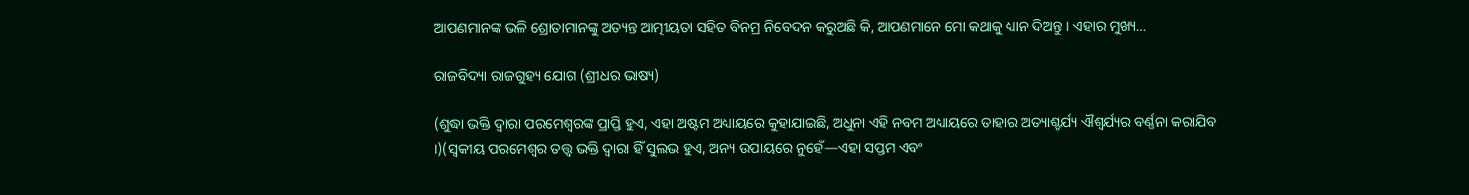ଆପଣମାନଙ୍କ ଭଳି ଶ୍ରୋତାମାନଙ୍କୁ ଅତ୍ୟନ୍ତ ଆତ୍ମୀୟତା ସହିତ ବିନମ୍ର ନିବେଦନ କରୁଅଛି କି, ଆପଣମାନେ ମୋ କଥାକୁ ଧ୍ୟାନ ଦିଅନ୍ତୁ । ଏହାର ମୁଖ୍ୟ…

ରାଜବିଦ୍ୟା ରାଜଗୁହ୍ୟ ଯୋଗ (ଶ୍ରୀଧର ଭାଷ୍ୟ)

(ଶୁଦ୍ଧା ଭକ୍ତି ଦ୍ୱାରା ପରମେଶ୍ୱରଙ୍କ ପ୍ରାପ୍ତି ହୁଏ, ଏହା ଅଷ୍ଟମ ଅଧ୍ୟାୟରେ କୁହାଯାଇଛି, ଅଧୁନା ଏହି ନବମ ଅଧ୍ୟାୟରେ ତାହାର ଅତ୍ୟାଶ୍ଚର୍ଯ୍ୟ ଐଶ୍ୱର୍ଯ୍ୟର ବର୍ଣ୍ଣନା କରାଯିବ ।)(ସ୍ୱକୀୟ ପରମେଶ୍ୱର ତତ୍ତ୍ୱ ଭକ୍ତି ଦ୍ୱାରା ହିଁ ସୁଲଭ ହୁଏ, ଅନ୍ୟ ଉପାୟରେ ନୁହେଁ—ଏହା ସପ୍ତମ ଏବଂ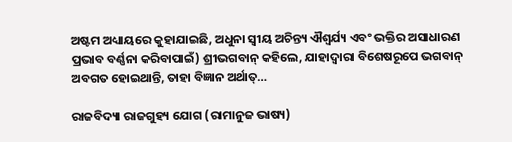ଅଷ୍ଟମ ଅଧ୍ୟାୟରେ କୁହାଯାଇଛି, ଅଧୁନା ସ୍ୱୀୟ ଅଚିନ୍ତ୍ୟ ଐଶ୍ୱର୍ଯ୍ୟ ଏବଂ ଭକ୍ତିର ଅସାଧାରଣ ପ୍ରଭାବ ବର୍ଣ୍ଣନା କରିବାପାଇଁ) ଶ୍ରୀଭଗବାନ୍‌ କହିଲେ, ଯାହାଦ୍ୱାରା ବିଶେଷରୂପେ ଭଗବାନ୍‌ ଅବଗତ ହୋଇଥାନ୍ତି, ତାହା ବିଜ୍ଞାନ ଅର୍ଥାତ୍‌…

ରାଜବିଦ୍ୟା ରାଜଗୁହ୍ୟ ଯୋଗ (ରାମାନୁଜ ଭାଷ୍ୟ)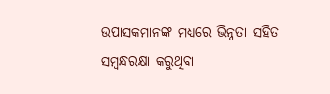ଉପାସକମାନଙ୍କ ମଧ୍ୟରେ ଭିନ୍ନତା ସହିତ ସମ୍ବନ୍ଧରକ୍ଷା କରୁଥିବା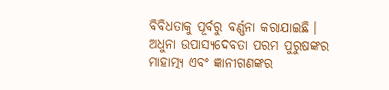ବିବିଧତାକୁ ପୂର୍ବରୁ ବର୍ଣ୍ଣନା କରାଯାଇଛି । ଅଧୁନା ଉପାସ୍ୟଦେବତା ପରମ ପୁରୁଷଙ୍କର ମାହାତ୍ମ୍ୟ ଏବଂ ଜ୍ଞାନୀଗଣଙ୍କର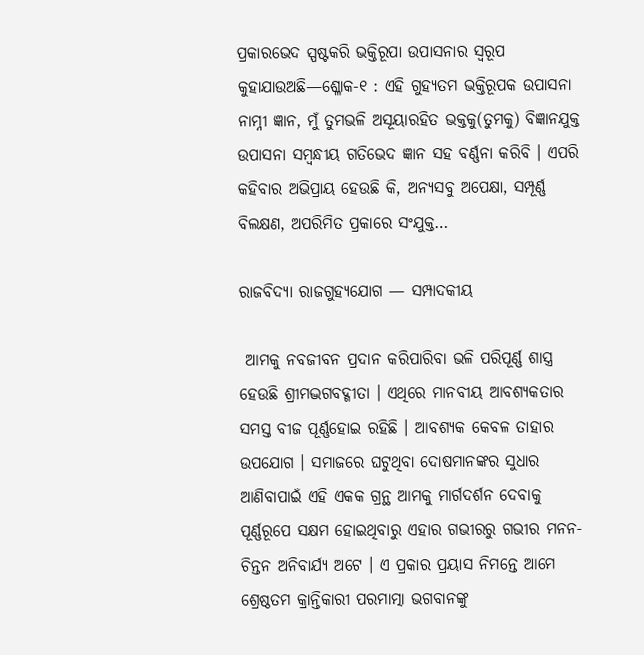ପ୍ରକାରଭେଦ ସ୍ପଷ୍ଟକରି ଭକ୍ତିରୂପା ଉପାସନାର ସ୍ୱରୂପ କୁହାଯାଉଅଛି—ଶ୍ଳୋକ-୧ : ଏହି ଗୁହ୍ୟତମ ଭକ୍ତିରୂପକ ଉପାସନା ନାମ୍ନୀ ଜ୍ଞାନ, ମୁଁ ତୁମଭଳି ଅସୂୟାରହିତ ଭକ୍ତକୁ(ତୁମକୁ) ବିଜ୍ଞାନଯୁକ୍ତ ଉପାସନା ସମ୍ବନ୍ଧୀୟ ଗତିଭେଦ ଜ୍ଞାନ ସହ ବର୍ଣ୍ଣନା କରିବି । ଏପରି କହିବାର ଅଭିପ୍ରାୟ ହେଉଛି କି, ଅନ୍ୟସବୁ ଅପେକ୍ଷା, ସମ୍ପୂର୍ଣ୍ଣ ବିଲକ୍ଷଣ, ଅପରିମିତ ପ୍ରକାରେ ସଂଯୁକ୍ତ…

ରାଜବିଦ୍ୟା ରାଜଗୁହ୍ୟଯୋଗ — ସମ୍ପାଦକୀୟ

 ଆମକୁ ନବଜୀବନ ପ୍ରଦାନ କରିପାରିବା ଭଳି ପରିପୂର୍ଣ୍ଣ ଶାସ୍ତ୍ର ହେଉଛି ଶ୍ରୀମଦ୍ଭଗବଦ୍ଗୀତା । ଏଥିରେ ମାନବୀୟ ଆବଶ୍ୟକତାର ସମସ୍ତ ବୀଜ ପୂର୍ଣ୍ଣହୋଇ ରହିଛି । ଆବଶ୍ୟକ କେବଳ ତାହାର ଉପଯୋଗ । ସମାଜରେ ଘଟୁଥିବା ଦୋଷମାନଙ୍କର ସୁଧାର ଆଣିବାପାଇଁ ଏହି ଏକକ ଗ୍ରନ୍ଥ ଆମକୁ ମାର୍ଗଦର୍ଶନ ଦେବାକୁ ପୂର୍ଣ୍ଣରୂପେ ସକ୍ଷମ ହୋଇଥିବାରୁ ଏହାର ଗଭୀରରୁ ଗଭୀର ମନନ-ଚିନ୍ତନ ଅନିବାର୍ଯ୍ୟ ଅଟେ । ଏ ପ୍ରକାର ପ୍ରୟାସ ନିମନ୍ତେ ଆମେ ଶ୍ରେଷ୍ଠତମ କ୍ରାନ୍ତିକାରୀ ପରମାତ୍ମା ଭଗବାନଙ୍କୁ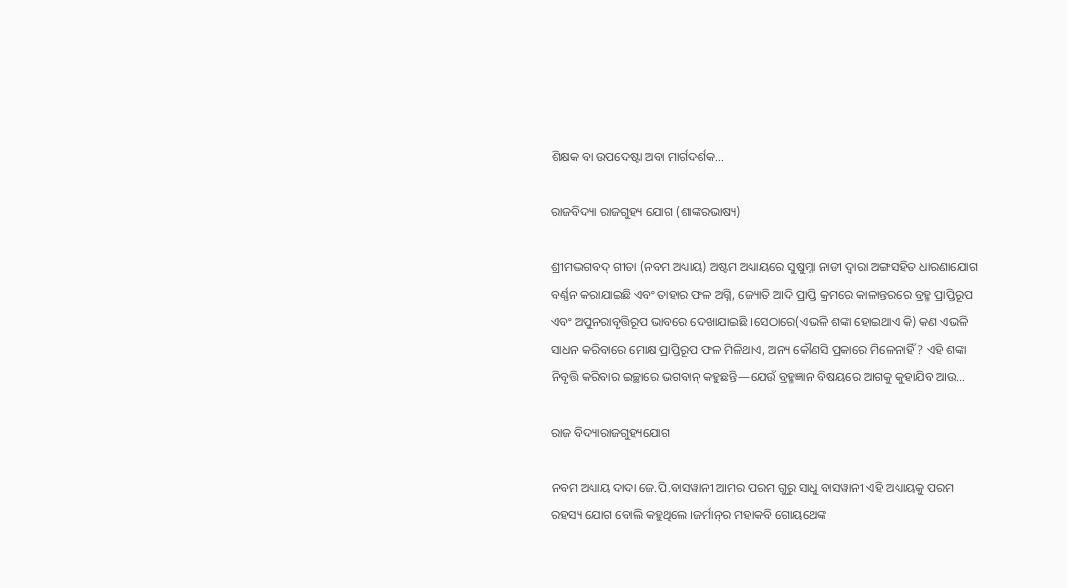ଶିକ୍ଷକ ବା ଉପଦେଷ୍ଟା ଅବା ମାର୍ଗଦର୍ଶକ…

ରାଜବିଦ୍ୟା ରାଜଗୁହ୍ୟ ଯୋଗ (ଶାଙ୍କରଭାଷ୍ୟ)

ଶ୍ରୀମଦ୍ଭଗବଦ୍ ଗୀତା (ନବମ ଅଧ୍ୟାୟ) ଅଷ୍ଟମ ଅଧ୍ୟାୟରେ ସୁଷୁମ୍ନା ନାଡୀ ଦ୍ୱାରା ଅଙ୍ଗସହିତ ଧାରଣାଯୋଗ ବର୍ଣ୍ଣନ କରାଯାଇଛି ଏବଂ ତାହାର ଫଳ ଅଗ୍ନି, ଜ୍ୟୋତି ଆଦି ପ୍ରାପ୍ତି କ୍ରମରେ କାଳାନ୍ତରରେ ବ୍ରହ୍ମ ପ୍ରାପ୍ତିରୂପ ଏବଂ ଅପୁନରାବୃତ୍ତିରୂପ ଭାବରେ ଦେଖାଯାଇଛି ।ସେଠାରେ(ଏଭଳି ଶଙ୍କା ହୋଇଥାଏ କି) କଣ ଏଭଳି ସାଧନ କରିବାରେ ମୋକ୍ଷ ପ୍ରାପ୍ତିରୂପ ଫଳ ମିଳିଥାଏ, ଅନ୍ୟ କୌଣସି ପ୍ରକାରେ ମିଳେନାହିଁ ? ଏହି ଶଙ୍କା ନିବୃତ୍ତି କରିବାର ଇଚ୍ଛାରେ ଭଗବାନ୍ କହୁଛନ୍ତି—ଯେଉଁ ବ୍ରହ୍ମଜ୍ଞାନ ବିଷୟରେ ଆଗକୁ କୁହାଯିବ ଆଉ…

ରାଜ ବିଦ୍ୟାରାଜଗୁହ୍ୟଯୋଗ

ନବମ ଅଧ୍ୟାୟ ଦାଦା ଜେ.ପି.ବାସୱାନୀ ଆମର ପରମ ଗୁରୁ ସାଧୁ ବାସୱାନୀ ଏହି ଅଧ୍ୟାୟକୁ ପରମ ରହସ୍ୟ ଯୋଗ ବୋଲି କହୁଥିଲେ ।ଜର୍ମାନ୍‌ର ମହାକବି ଗୋୟଥେଙ୍କ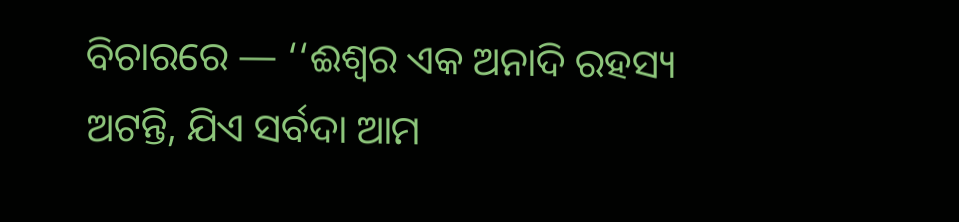ବିଚାରରେ — ‘‘ଈଶ୍ୱର ଏକ ଅନାଦି ରହସ୍ୟ ଅଟନ୍ତି, ଯିଏ ସର୍ବଦା ଆମ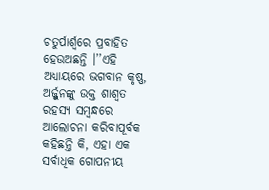ଚତୁର୍ପାର୍ଶ୍ୱରେ ପ୍ରବାହିତ ହେଉଅଛନ୍ତି ।’’ଏହି ଅଧ୍ୟାୟରେ ଭଗବାନ କୃଷ୍ଣ, ଅର୍ଜ୍ଜୁନଙ୍କୁ ଉକ୍ତ ଶାଶ୍ୱତ ରହସ୍ୟ ସମ୍ବନ୍ଧରେ ଆଲୋଚନା କରିବାପୂର୍ବକ କହିଛନ୍ତି କି, ଏହା ଏକ ସର୍ବାଧିକ ଗୋପନୀୟ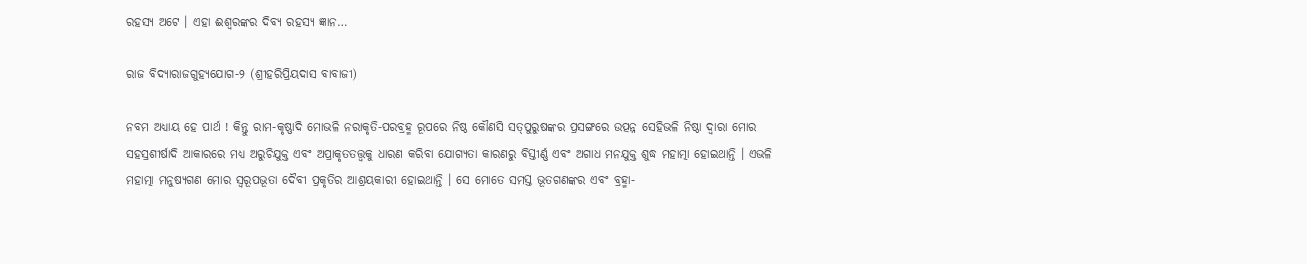ରହସ୍ୟ ଅଟେ । ଏହା ଈଶ୍ୱରଙ୍କର ଦିବ୍ୟ ରହସ୍ୟ ଜ୍ଞାନ…

ରାଜ ବିଦ୍ୟାରାଜଗୁହ୍ୟଯୋଗ-୨ (ଶ୍ରୀହରିପ୍ରିୟଦାସ ବାବାଜୀ)

ନବମ ଅଧ୍ୟାୟ ହେ ପାର୍ଥ ! କିନ୍ତୁ ରାମ-କୃଷ୍ଣାଦି ମୋଭଳି ନରାକୃତି-ପରବ୍ରହ୍ମ ରୂପରେ ନିଷ୍ଠ କୌଣସି ସତ୍‌ପୁରୁଷଙ୍କର ପ୍ରସଙ୍ଗରେ ଉତ୍ପନ୍ନ ସେହିଭଳି ନିଷ୍ଠା ଦ୍ୱାରା ମୋର ସହସ୍ରଶୀର୍ଷାଦି ଆକାରରେ ମଧ୍ୟ ଅରୁଚିଯୁକ୍ତ ଏବଂ ଅପ୍ରାକୃତତତ୍ତ୍ୱକୁ ଧାରଣ କରିବା ଯୋଗ୍ୟତା କାରଣରୁ ବିସ୍ତୀର୍ଣ୍ଣ ଏବଂ ଅଗାଧ ମନଯୁକ୍ତ ଶୁଦ୍ଧ ମହାତ୍ମା ହୋଇଥାନ୍ତି । ଏଭଳି ମହାତ୍ମା ମନୁଷ୍ୟଗଣ ମୋର ସ୍ୱରୂପଭୂତା ଦୈବୀ ପ୍ରକୃତିର ଆଶ୍ରୟକାରୀ ହୋଇଥାନ୍ତି । ସେ ମୋତେ ସମସ୍ତ ଭୂତଗଣଙ୍କର ଏବଂ ବ୍ରହ୍ମା-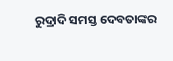ରୁଦ୍ରାଦି ସମସ୍ତ ଦେବତାଙ୍କର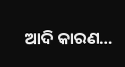ଆଦି କାରଣ…